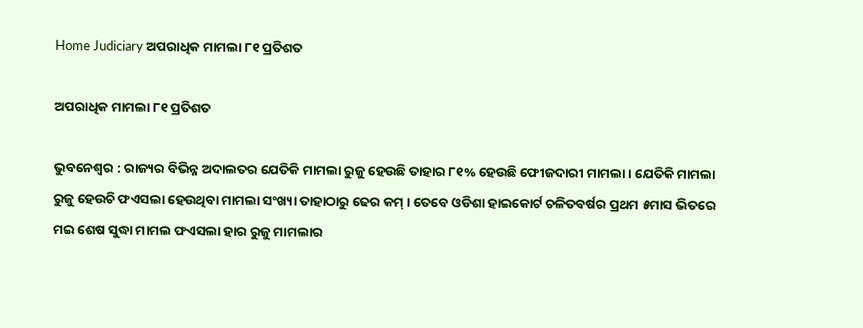Home Judiciary ଅପରାଧିକ ମାମଲା ୮୧ ପ୍ରତିଶତ

ଅପରାଧିକ ମାମଲା ୮୧ ପ୍ରତିଶତ

ଭୁବନେଶ୍ୱର : ରାଜ୍ୟର ବିଭିନ୍ନ ଅଦାଲତର ଯେତିକି ମାମଲା ରୁଜୁ ହେଉଛି ତାହାର ୮୧% ହେଉଛି ଫେୀଜଦାରୀ ମାମଲା । ଯେତିକି ମାମଲା ରୁଜୁ ହେଉଚି ଫଏସଲା ହେଉଥିବା ମାମଲା ସଂଖ୍ୟା ତାହାଠାରୁ ଢେର କମ୍‍ । ତେବେ ଓଡିଶା ହାଇକୋର୍ଟ ଚଳିତବର୍ଷର ପ୍ରଥମ ୫ମାସ ଭିତରେ ମଇ ଶେଷ ସୁଦ୍ଧା ମାମଲ ଫଏସଲା ହାର ରୁଜୁ ମାମଲାର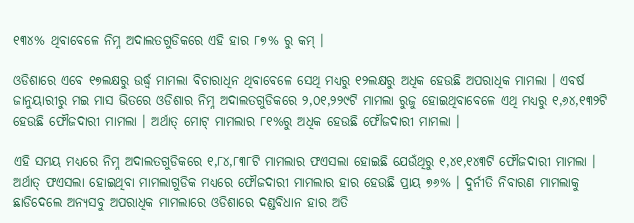୧୩୪% ଥିବାବେଳେ ନିମ୍ନ ଅଦାଲତଗୁଡିକରେ ଏହି ହାର ୮୭% ରୁ କମ୍‍ ।

ଓଡିଶାରେ ଏବେ ୧୭ଲକ୍ଷରୁ ଉର୍ଦ୍ଧ୍ୱ ମାମଲା ବିଚାରାଧିନ ଥିବାବେଳେ ସେଥି ମଧ୍ୟରୁ ୧୨ଲକ୍ଷରୁ ଅଧିକ ହେଉଛି ଅପରାଧିକ ମାମଲା । ଏବର୍ଷ ଜାନୁୟାରୀରୁ ମଇ ମାସ ଭିତରେ ଓଡିଶାର ନିମ୍ନ ଅଦାଲତଗୁଡିକରେ ୨,୦୧,୨୨୯ଟି ମାମଲା ରୁଜୁ ହୋଇଥିବାବେଳେ ଏଥି ମଧ୍ୟରୁ ୧,୬୪,୧୩୨ଟି ହେଉଛି ଫୌଜଦାରୀ ମାମଲା । ଅର୍ଥାତ୍‍ ମୋଟ୍‍ ମାମଲାର ୮୧%ରୁ ଅଧିକ ହେଉଛି ଫୌଜଦାରୀ ମାମଲା ।

ଏହି ସମୟ ମଧ୍ୟରେ ନିମ୍ନ ଅଦାଲତଗୁଡିକରେ ୧,୮୪,୮୩୮ଟି ମାମଲାର ଫଏସଲା ହୋଇଛି ଯେଉଁଥିରୁ ୧,୪୧,୧୪୩ଟି ଫୌଜଦାରୀ ମାମଲା । ଅର୍ଥାତ୍‍ ଫଏସଲା ହୋଇଥିବା ମାମଲାଗୁଡିକ ମଧ୍ୟରେ ଫୌଜଦାରୀ ମାମଲାର ହାର ହେଉଛି ପ୍ରାୟ ୭୬% । ଦୁର୍ନୀତି ନିବାରଣ ମାମଲାକୁ ଛାଡିଦେଲେ ଅନ୍ୟସବୁ ଅପରାଧିକ ମାମଲାରେ ଓଡିଶାରେ ଦଣ୍ଡବିଧାନ ହାର ଅତି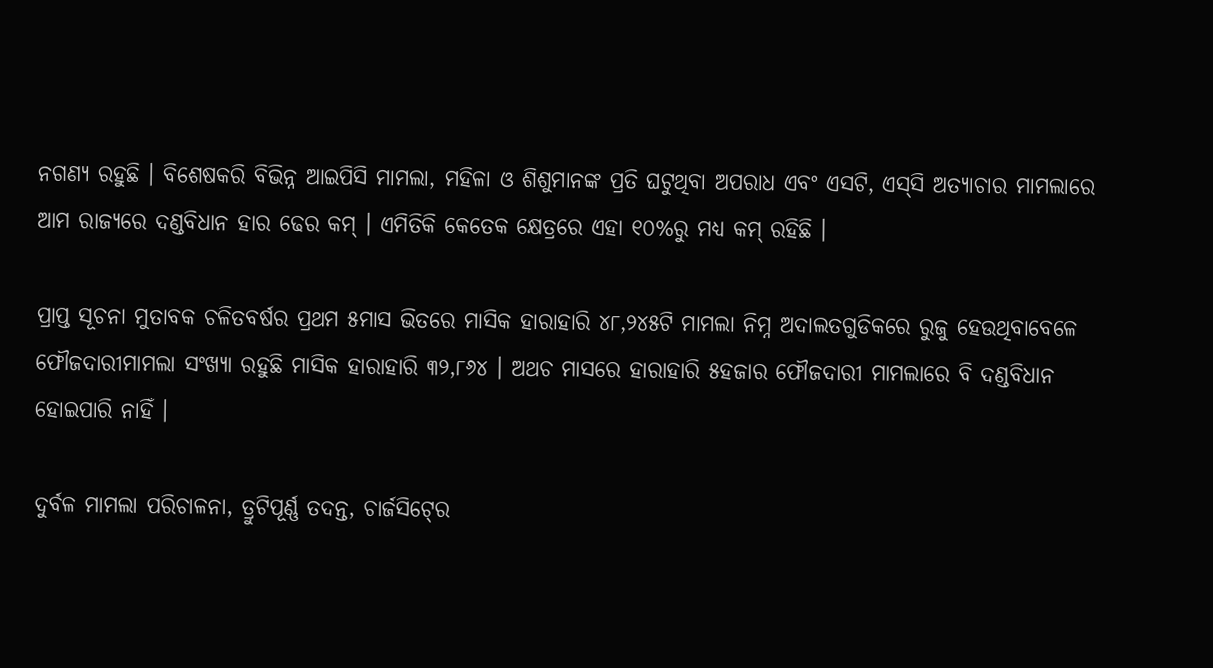ନଗଣ୍ୟ ରହୁଛି । ବିଶେଷକରି ବିଭିନ୍ନ ଆଇପିସି ମାମଲା, ମହିଳା ଓ ଶିଶୁମାନଙ୍କ ପ୍ରତି ଘଟୁଥିବା ଅପରାଧ ଏବଂ ଏସଟି, ଏସ୍‍ସି ଅତ୍ୟାଚାର ମାମଲାରେ ଆମ ରାଜ୍ୟରେ ଦଣ୍ଡବିଧାନ ହାର ଢେର କମ୍‍ । ଏମିତିକି କେତେକ କ୍ଷେତ୍ରରେ ଏହା ୧୦%ରୁ ମଧ୍ୟ କମ୍‍ ରହିଛି ।

ପ୍ରାପ୍ତ ସୂଚନା ମୁତାବକ ଚଳିତବର୍ଷର ପ୍ରଥମ ୫ମାସ ଭିତରେ ମାସିକ ହାରାହାରି ୪୮,୨୪୫ଟି ମାମଲା ନିମ୍ନ ଅଦାଲତଗୁଡିକରେ ରୁଜୁ ହେଉଥିବାବେଳେ ଫୌଜଦାରୀମାମଲା ସଂଖ୍ୟା ରହୁଛି ମାସିକ ହାରାହାରି ୩୨,୮୬୪ । ଅଥଚ ମାସରେ ହାରାହାରି ୫ହଜାର ଫୌଜଦାରୀ ମାମଲାରେ ବି ଦଣ୍ଡବିଧାନ ହୋଇପାରି ନାହିଁ ।

ଦୁର୍ବଳ ମାମଲା ପରିଚାଳନା, ତ୍ରୁଟିପୂର୍ଣ୍ଣ ତଦନ୍ତ, ଚାର୍ଜସିଟ୍‍ରେ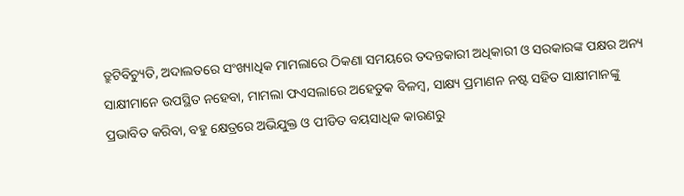ତ୍ରୁଟିବିଚ୍ୟୁତି, ଅଦାଲତରେ ସଂଖ୍ୟାଧିକ ମାମଲାରେ ଠିକଣା ସମୟରେ ତଦନ୍ତକାରୀ ଅଧିକାରୀ ଓ ସରକାରଙ୍କ ପକ୍ଷର ଅନ୍ୟ ସାକ୍ଷୀମାନେ ଉପସ୍ଥିତ ନହେବା, ମାମଲା ଫଏସଲାରେ ଅହେତୁକ ବିଳମ୍ବ, ସାକ୍ଷ୍ୟ ପ୍ରମାଣନ ନଷ୍ଟ ସହିତ ସାକ୍ଷୀମାନଙ୍କୁ ପ୍ରଭାବିତ କରିବା, ବହୁ କ୍ଷେତ୍ରରେ ଅଭିଯୁକ୍ତ ଓ ପୀଡିତ ବୟସାଧିକ କାରଣରୁ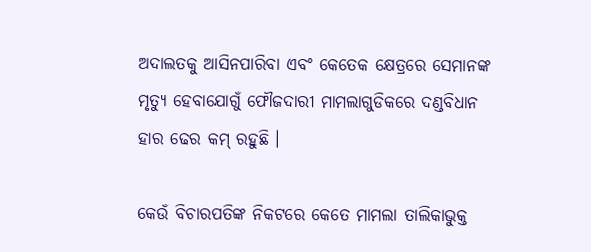ଅଦାଲତକୁ ଆସିନପାରିବା ଏବଂ କେତେକ କ୍ଷେତ୍ରରେ ସେମାନଙ୍କ ମୃତ୍ୟୁ ହେବାଯୋଗୁଁ ଫୌଜଦାରୀ ମାମଲାଗୁଡିକରେ ଦଣ୍ଡବିଧାନ ହାର ଢେର କମ୍‍ ରହୁଛି ।

କେଉଁ ବିଚାରପତିଙ୍କ ନିକଟରେ କେତେ ମାମଲା ତାଲିକାଭୁକ୍ତ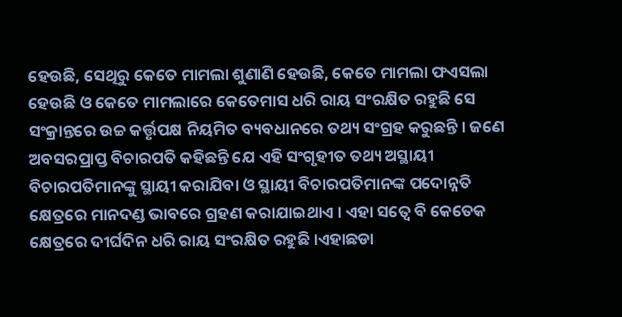ହେଉଛି, ସେଥିରୁ କେତେ ମାମଲା ଶୁଣାଣି ହେଉଛି, କେତେ ମାମଲା ଫଏସଲା ହେଉଛି ଓ କେତେ ମାମଲାରେ କେତେମାସ ଧରି ରାୟ ସଂରକ୍ଷିତ ରହୁଛି ସେ ସଂକ୍ରାନ୍ତରେ ଉଚ୍ଚ କର୍ତ୍ତୃପକ୍ଷ ନିୟମିତ ବ୍ୟବଧାନରେ ତଥ୍ୟ ସଂଗ୍ରହ କରୁଛନ୍ତି । ଜଣେ ଅବସରପ୍ରାପ୍ତ ବିଚାରପତି କହିଛନ୍ତି ଯେ ଏହି ସଂଗୃହୀତ ତଥ୍ୟ ଅସ୍ଥାୟୀ ବିଚାରପତିମାନଙ୍କୁ ସ୍ଥାୟୀ କରାଯିବା ଓ ସ୍ଥାୟୀ ବିଚାରପତିମାନଙ୍କ ପଦୋନ୍ନତି କ୍ଷେତ୍ରରେ ମାନଦଣ୍ଡ ଭାବରେ ଗ୍ରହଣ କରାଯାଇଥାଏ । ଏହା ସତ୍ୱେ ବି କେତେକ କ୍ଷେତ୍ରରେ ଦୀର୍ଘଦିନ ଧରି ରାୟ ସଂରକ୍ଷିତ ରହୁଛି ।ଏହାଛଡା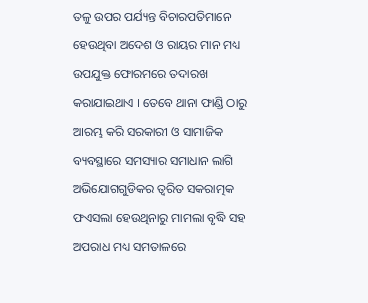ତଳୁ ଉପର ପର୍ଯ୍ୟନ୍ତ ବିଚାରପତିମାନେ ହେଉଥିବା ଅଦେଶ ଓ ରାୟର ମାନ ମଧ୍ୟ ଉପଯୁକ୍ତ ଫୋରମରେ ତଦାରଖ କରାଯାଇଥାଏ । ତେବେ ଥାନା ଫାଣ୍ଡି ଠାରୁ ଆରମ୍ଭ କରି ସରକାରୀ ଓ ସାମାଜିକ ବ୍ୟବସ୍ଥାରେ ସମସ୍ୟାର ସମାଧାନ ଲାଗି ଅଭିଯୋଗଗୁଡିକର ତ୍ୱରିତ ସକରାତ୍ମକ ଫଏସଲା ହେଉଥିନାରୁ ମାମଲା ବୃଦ୍ଧି ସହ ଅପରାଧ ମଧ୍ୟ ସମତାଳରେ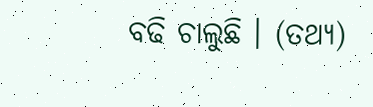ବଢି ଚାଲୁଛି । (ତଥ୍ୟ)